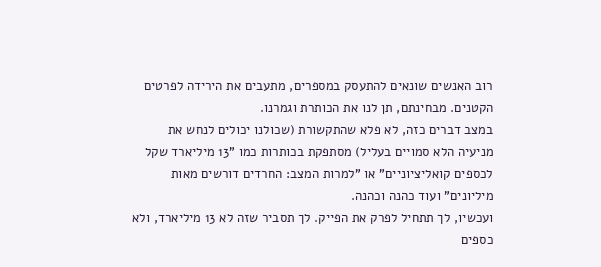רוב האנשים שונאים להתעסק במספרים, מתעבים את הירידה לפרטים הקטנים. מבחינתם, תן לנו את הכותרת וגמרנו.
במצב דברים כזה, לא פלא שהתקשורת (שכולנו יכולים לנחש את מניעיה הלא סמויים בעליל) מסתפקת בכותרות כמו "13 מיליארד שקל לכספים קואליציוניים" או "למרות המצב: החרדים דורשים מאות מיליונים" ועוד כהנה וכהנה.
ועכשיו, לך תתחיל לפרק את הפייק. לך תסביר שזה לא 13 מיליארד, ולא כספים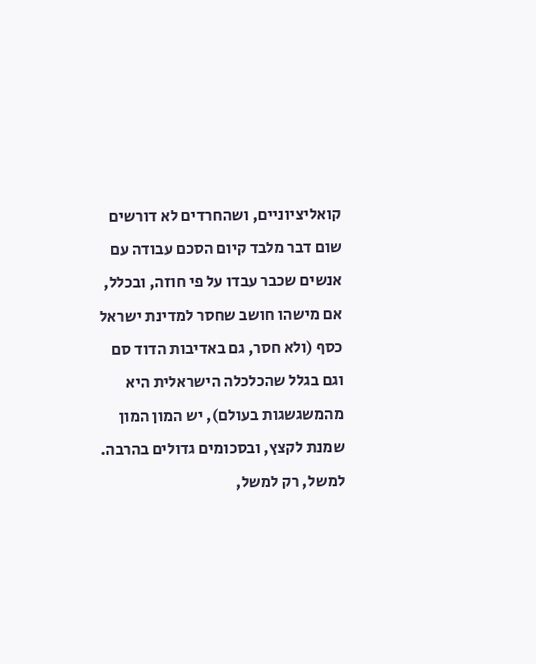קואליציוניים, ושהחרדים לא דורשים שום דבר מלבד קיום הסכם עבודה עם אנשים שכבר עבדו על פי חוזה, ובכלל, אם מישהו חושב שחסר למדינת ישראל כסף (ולא חסר, גם באדיבות הדוד סם וגם בגלל שהכלכלה הישראלית היא מהמשגשגות בעולם), יש המון המון שמנת לקצץ, ובסכומים גדולים בהרבה. למשל, רק למשל,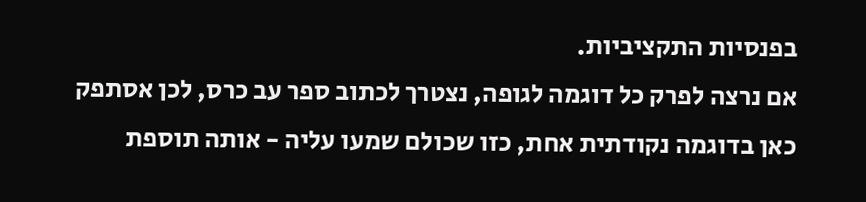בפנסיות התקציביות.
אם נרצה לפרק כל דוגמה לגופה, נצטרך לכתוב ספר עב כרס, לכן אסתפק כאן בדוגמה נקודתית אחת, כזו שכולם שמעו עליה - אותה תוספת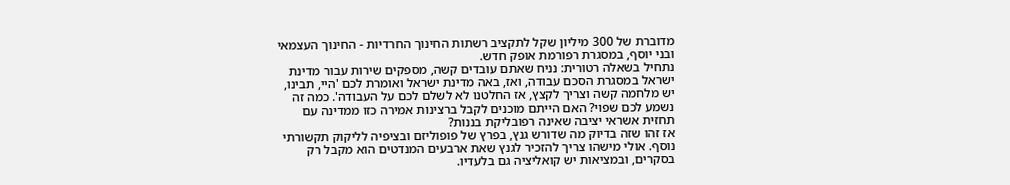מדוברת של 300 מיליון שקל לתקציב רשתות החינוך החרדיות - החינוך העצמאי ובני יוסף, במסגרת רפורמת אופק חדש.
נתחיל בשאלה רטורית: נניח שאתם עובדים קשה, מספקים שירות עבור מדינת ישראל במסגרת הסכם עבודה, ואז, באה מדינת ישראל ואומרת לכם 'היי, תבינו, יש מלחמה קשה וצריך לקצץ, אז החלטנו לא לשלם לכם על העבודה'. כמה זה נשמע לכם שפוי? האם הייתם מוכנים לקבל ברצינות אמירה כזו ממדינה עם תחזית אשראי יציבה שאינה רפובליקת בננות?
אז זהו שזה בדיוק מה שדורש גנץ, בפרץ של פופוליזם ובציפיה לליקוק תקשורתי נוסף. אולי מישהו צריך להזכיר לגנץ שאת ארבעים המנדטים הוא מקבל רק בסקרים, ובמציאות יש קואליציה גם בלעדיו.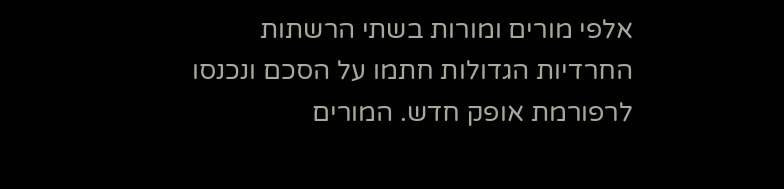אלפי מורים ומורות בשתי הרשתות החרדיות הגדולות חתמו על הסכם ונכנסו לרפורמת אופק חדש. המורים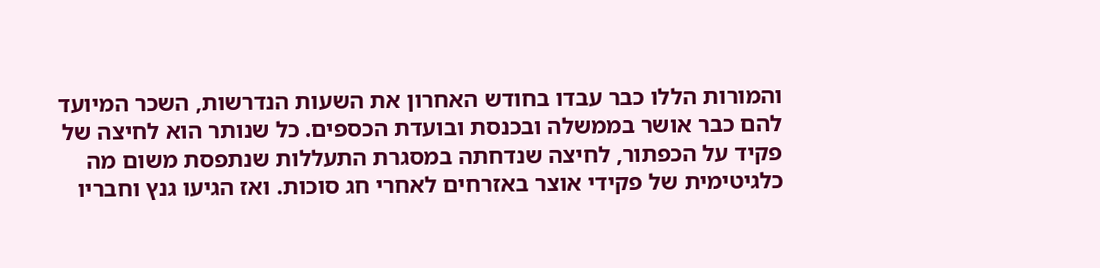והמורות הללו כבר עבדו בחודש האחרון את השעות הנדרשות, השכר המיועד להם כבר אושר בממשלה ובכנסת ובועדת הכספים. כל שנותר הוא לחיצה של פקיד על הכפתור, לחיצה שנדחתה במסגרת התעללות שנתפסת משום מה כלגיטימית של פקידי אוצר באזרחים לאחרי חג סוכות. ואז הגיעו גנץ וחבריו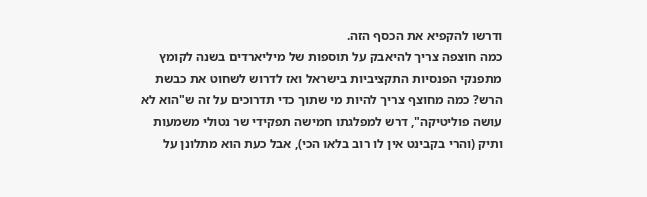ודרשו להקפיא את הכסף הזה.
כמה חוצפה צריך להיאבק על תוספות של מיליארדים בשנה לקומץ מתפנקי הפנסיות התקציביות בישראל ואז לדרוש לשחוט את כבשת הרש? כמה מחוצף צריך להיות מי שתוך כדי תדרוכים על זה ש"הוא לא עושה פוליטיקה", דרש למפלגתו חמישה תפקידי שר נטולי משמעות ותיק (והרי בקבינט אין לו רוב בלאו הכי), אבל כעת הוא מתלונן על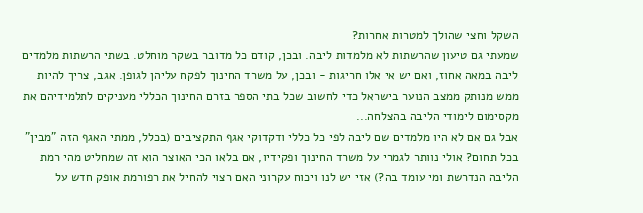השקל וחצי שהולך למטרות אחרות?
שמעתי גם טיעון שהרשתות לא מלמדות ליבה. ובכן, קודם כל מדובר בשקר מוחלט. בשתי הרשתות מלמדים ליבה במאה אחוז, ואם יש אי אלו חריגות - ובכן, על משרד החינוך לפקח עליהן לגופן. אגב, צריך להיות ממש מנותק ממצב הנוער בישראל כדי לחשוב שכל בתי הספר בזרם החינוך הכללי מעניקים לתלמידיהם את מקסימום לימודי הליבה בהצלחה...
אבל גם אם לא היו מלמדים שם ליבה לפי כל כללי ודקדוקי אגף התקציבים (בכלל, ממתי האגף הזה "מבין" בכל תחום? אולי נוותר לגמרי על משרד החינוך ופקידיו, אם בלאו הכי האוצר הוא זה שמחליט מהי רמת הליבה הנדרשת ומי עומד בה?) אזי יש לנו ויכוח עקרוני האם רצוי להחיל את רפורמת אופק חדש על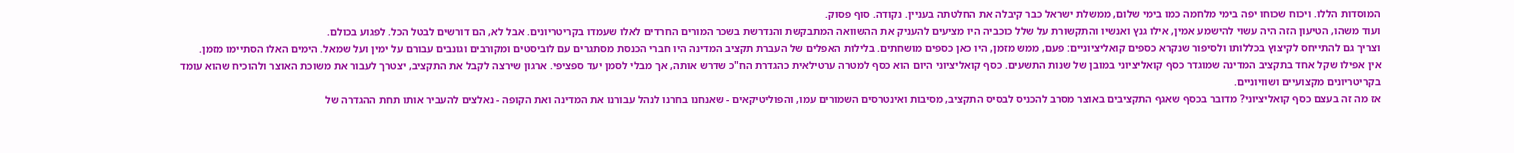המוסדות הללו. ויכוח שכוחו יפה בימי מלחמה כמו בימי שלום, ממשלת ישראל כבר קיבלה את החלטתה בעניין. נקודה. סוף פסוק.
ועוד משהו, הטיעון הזה היה עשוי להישמע אמין, אילו גנץ ואנשיו והתקשורת על שלל כוכביה היו מציעים להעניק את ההשוואה המתבקשת והנדרשת בשכר המורים החרדים לאלו שעמדו בקריטריונים. אבל לא, הם דורשים לבטל הכל. לפגוע בכולם.
וצריך גם להתייחס לקיצוץ בכללותו ולסיפור שנקרא כספים קואליציוניים: פעם, ממש מזמן, היו כאן כספים מושחתים. בלילות האפלים של העברת תקציב המדינה היו חברי הכנסת מסתגרים עם לוביסטים ומקורבים וגונבים עבורם על ימין ועל שמאל. הימים האלו הסתיימו מזמן.
אין אפילו שקל אחד בתקציב המדינה שמוגדר כסף קואליציוני במובן של שנות התשעים. כסף קואליציוני היום הוא כסף למטרה ערטילאית כהגדרת הח"כ שדרש אותה, אך מבלי לסמן יעד ספציפי. ארגון שירצה לקבל את התקציב, יצטרך לעבור את משוכת האוצר ולהוכיח שהוא עומד בקריטריונים מקצועיים ושוויוניים.
אז מה זה בעצם כסף קואליציוני? מדובר בכסף שאגף התקציבים באוצר מסרב להכניס לבסיס התקציב, מסיבות ואינטרסים השמורים עמו, והפוליטיקאים - שאנחנו בחרנו לנהל עבורנו את המדינה ואת הקופה - נאלצים להעביר אותו תחת ההגדרה של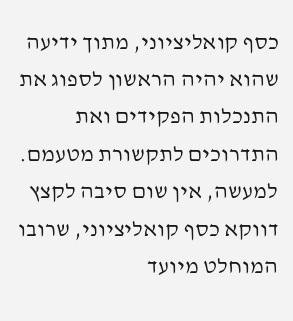כסף קואליציוני, מתוך ידיעה שהוא יהיה הראשון לספוג את התנכלות הפקידים ואת התדרוכים לתקשורת מטעמם.
למעשה, אין שום סיבה לקצץ דווקא כסף קואליציוני, שרובו המוחלט מיועד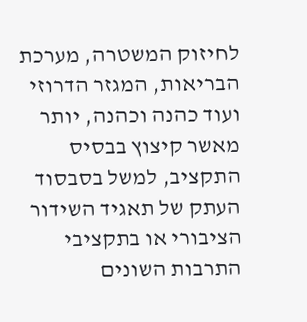לחיזוק המשטרה, מערכת הבריאות, המגזר הדרוזי ועוד כהנה וכהנה, יותר מאשר קיצוץ בבסיס התקציב, למשל בסבסוד העתק של תאגיד השידור הציבורי או בתקציבי התרבות השונים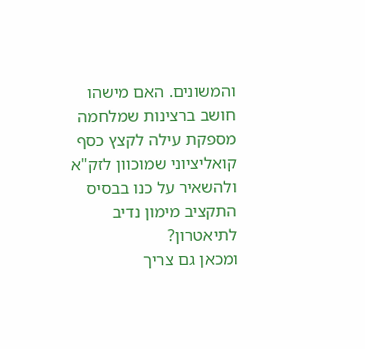והמשונים. האם מישהו חושב ברצינות שמלחמה מספקת עילה לקצץ כסף קואליציוני שמוכוון לזק"א ולהשאיר על כנו בבסיס התקציב מימון נדיב לתיאטרון?
ומכאן גם צריך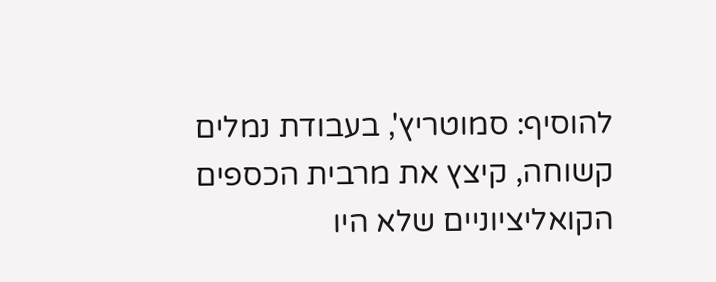להוסיף: סמוטריץ', בעבודת נמלים קשוחה, קיצץ את מרבית הכספים הקואליציוניים שלא היו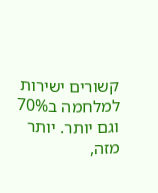קשורים ישירות למלחמה ב70% וגם יותר. יותר מזה,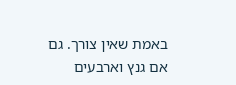באמת שאין צורך. גם אם גנץ וארבעים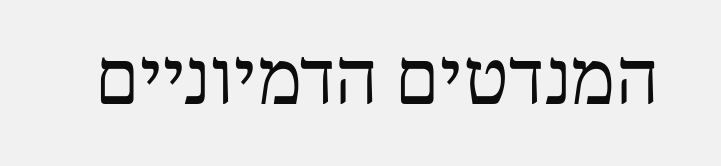המנדטים הדמיוניים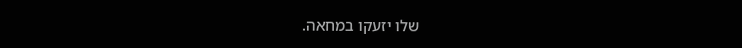שלו יזעקו במחאה.